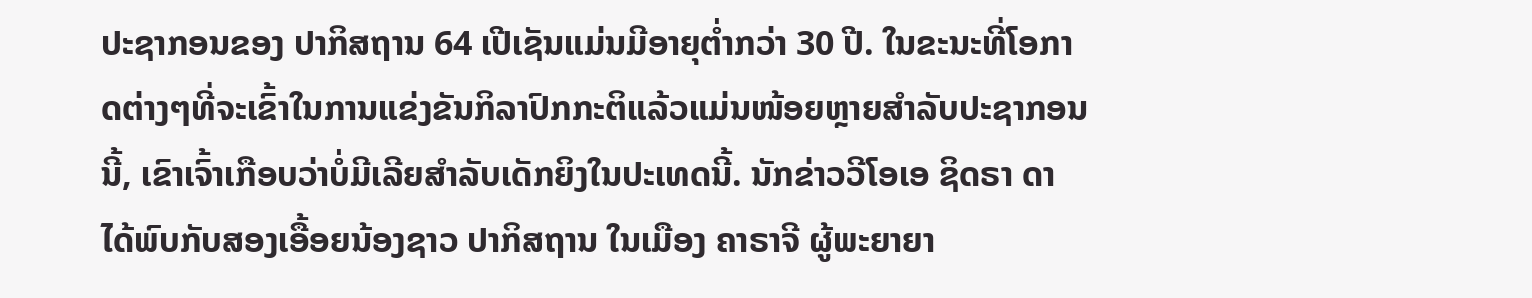ປະຊາກອນຂອງ ປາກິສຖານ 64 ເປີເຊັນແມ່ນມີອາຍຸຕ່ຳກວ່າ 30 ປີ. ໃນຂະນະທີ່ໂອກາດຕ່າງໆທີ່ຈະເຂົ້າໃນການແຂ່ງຂັນກິລາປົກກະຕິແລ້ວແມ່ນໜ້ອຍຫຼາຍສຳລັບປະຊາກອນນີ້, ເຂົາເຈົ້າເກືອບວ່າບໍ່ມີເລີຍສຳລັບເດັກຍິງໃນປະເທດນີ້. ນັກຂ່າວວີໂອເອ ຊິດຣາ ດາ ໄດ້ພົບກັບສອງເອື້ອຍນ້ອງຊາວ ປາກິສຖານ ໃນເມືອງ ຄາຣາຈີ ຜູ້ພະຍາຍາ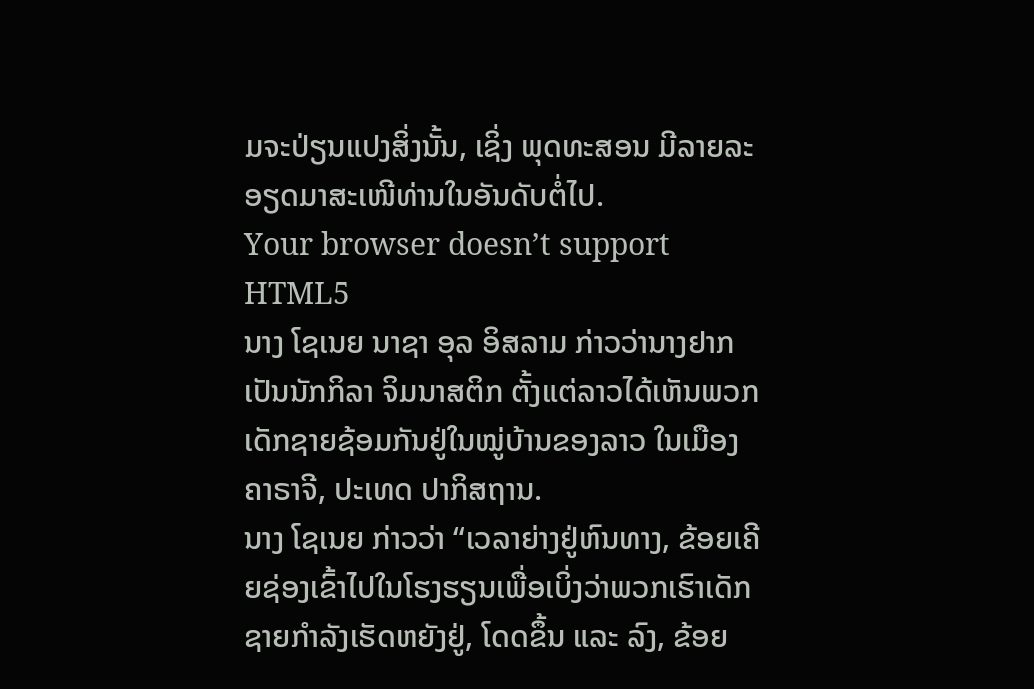ມຈະປ່ຽນແປງສິ່ງນັ້ນ, ເຊິ່ງ ພຸດທະສອນ ມີລາຍລະອຽດມາສະເໜີທ່ານໃນອັນດັບຕໍ່ໄປ.
Your browser doesn’t support HTML5
ນາງ ໂຊເນຍ ນາຊາ ອຸລ ອິສລາມ ກ່າວວ່ານາງຢາກເປັນນັກກິລາ ຈິມນາສຕິກ ຕັ້ງແຕ່ລາວໄດ້ເຫັນພວກເດັກຊາຍຊ້ອມກັນຢູ່ໃນໝູ່ບ້ານຂອງລາວ ໃນເມືອງ ຄາຣາຈີ, ປະເທດ ປາກິສຖານ.
ນາງ ໂຊເນຍ ກ່າວວ່າ “ເວລາຍ່າງຢູ່ຫົນທາງ, ຂ້ອຍເຄີຍຊ່ອງເຂົ້າໄປໃນໂຮງຮຽນເພື່ອເບິ່ງວ່າພວກເຮົາເດັກຊາຍກຳລັງເຮັດຫຍັງຢູ່, ໂດດຂຶ້ນ ແລະ ລົງ, ຂ້ອຍ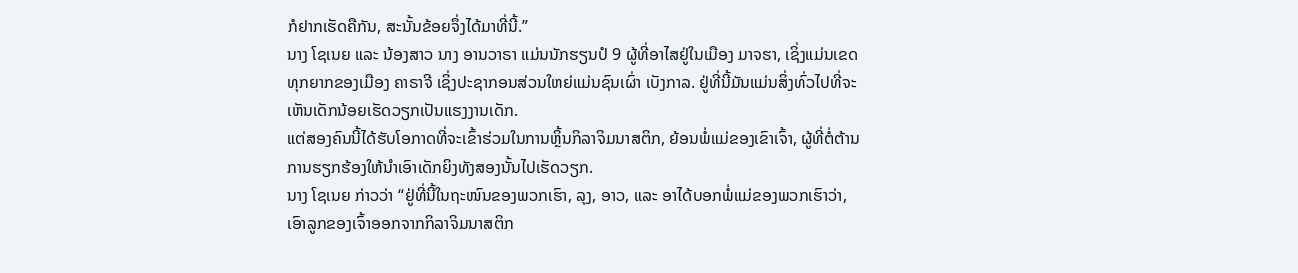ກໍຢາກເຮັດຄືກັນ, ສະນັ້ນຂ້ອຍຈຶ່ງໄດ້ມາທີ່ນີ້.”
ນາງ ໂຊເນຍ ແລະ ນ້ອງສາວ ນາງ ອານວາຣາ ແມ່ນນັກຮຽນປໍ 9 ຜູ້ທີ່ອາໄສຢູ່ໃນເມືອງ ມາຈຮາ, ເຊິ່ງແມ່ນເຂດທຸກຍາກຂອງເມືອງ ຄາຣາຈີ ເຊິ່ງປະຊາກອນສ່ວນໃຫຍ່ແມ່ນຊົນເຜົ່າ ເບັງກາລ. ຢູ່ທີ່ນີ້ມັນແມ່ນສິ່ງທົ່ວໄປທີ່ຈະເຫັນເດັກນ້ອຍເຮັດວຽກເປັນແຮງງານເດັກ.
ແຕ່ສອງຄົນນີ້ໄດ້ຮັບໂອກາດທີ່ຈະເຂົ້າຮ່ວມໃນການຫຼິ້ນກິລາຈິມນາສຕິກ, ຍ້ອນພໍ່ແມ່ຂອງເຂົາເຈົ້າ, ຜູ້ທີ່ຕໍ່ຕ້ານການຮຽກຮ້ອງໃຫ້ນຳເອົາເດັກຍິງທັງສອງນັ້ນໄປເຮັດວຽກ.
ນາງ ໂຊເນຍ ກ່າວວ່າ “ຢູ່ທີ່ນີ້ໃນຖະໜົນຂອງພວກເຮົາ, ລຸງ, ອາວ, ແລະ ອາໄດ້ບອກພໍ່ແມ່ຂອງພວກເຮົາວ່າ, ເອົາລູກຂອງເຈົ້າອອກຈາກກິລາຈິມນາສຕິກ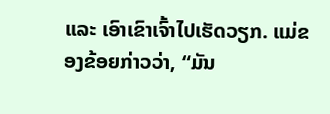ແລະ ເອົາເຂົາເຈົ້າໄປເຮັດວຽກ. ແມ່ຂອງຂ້ອຍກ່າວວ່າ, “ມັນ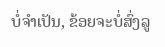ບໍ່ຈຳເປັນ, ຂ້ອຍຈະບໍ່ສົ່ງລູ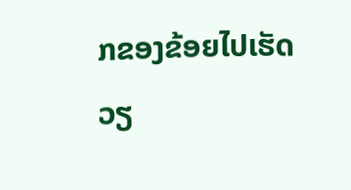ກຂອງຂ້ອຍໄປເຮັດວຽ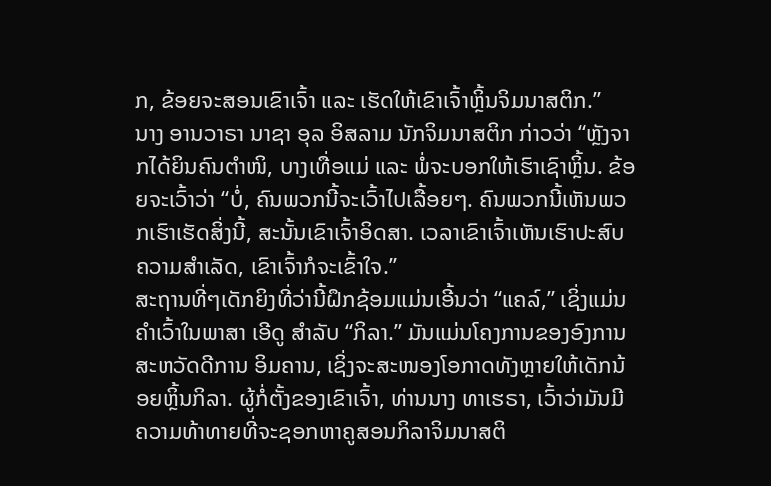ກ, ຂ້ອຍຈະສອນເຂົາເຈົ້າ ແລະ ເຮັດໃຫ້ເຂົາເຈົ້າຫຼິ້ນຈິມນາສຕິກ.”
ນາງ ອານວາຣາ ນາຊາ ອຸລ ອິສລາມ ນັກຈິມນາສຕິກ ກ່າວວ່າ “ຫຼັງຈາກໄດ້ຍິນຄົນຕຳໜິ, ບາງເທື່ອແມ່ ແລະ ພໍ່ຈະບອກໃຫ້ເຮົາເຊົາຫຼິ້ນ. ຂ້ອຍຈະເວົ້າວ່າ “ບໍ່, ຄົນພວກນີ້ຈະເວົ້າໄປເລື້ອຍໆ. ຄົນພວກນີ້ເຫັນພວກເຮົາເຮັດສິ່ງນີ້, ສະນັ້ນເຂົາເຈົ້າອິດສາ. ເວລາເຂົາເຈົ້າເຫັນເຮົາປະສົບຄວາມສຳເລັດ, ເຂົາເຈົ້າກໍຈະເຂົ້າໃຈ.”
ສະຖານທີ່ໆເດັກຍິງທີ່ວ່ານີ້ຝຶກຊ້ອມແມ່ນເອີ້ນວ່າ “ແຄລ໌,” ເຊິ່ງແມ່ນຄຳເວົ້າໃນພາສາ ເອີດູ ສຳລັບ “ກິລາ.” ມັນແມ່ນໂຄງການຂອງອົງການ ສະຫວັດດີການ ອິມຄານ, ເຊິ່ງຈະສະໜອງໂອກາດທັງຫຼາຍໃຫ້ເດັກນ້ອຍຫຼິ້ນກິລາ. ຜູ້ກໍ່ຕັ້ງຂອງເຂົາເຈົ້າ, ທ່ານນາງ ທາເຮຣາ, ເວົ້າວ່າມັນມີຄວາມທ້າທາຍທີ່ຈະຊອກຫາຄູສອນກິລາຈິມນາສຕິ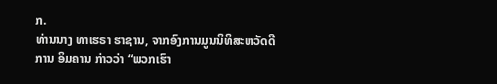ກ.
ທ່ານນາງ ທາເຮຣາ ຮາຊານ, ຈາກອົງການມູນນິທິສະຫວັດດີການ ອິມຄານ ກ່າວວ່າ “ພວກເຮົາ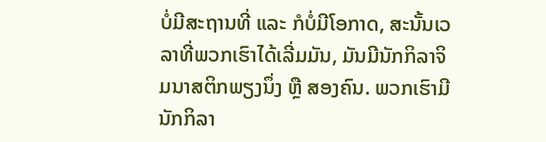ບໍ່ມີສະຖານທີ່ ແລະ ກໍບໍ່ມີໂອກາດ, ສະນັ້ນເວລາທີ່ພວກເຮົາໄດ້ເລີ່ມມັນ, ມັນມີນັກກິລາຈິມນາສຕິກພຽງນຶ່ງ ຫຼື ສອງຄົນ. ພວກເຮົາມີນັກກິລາ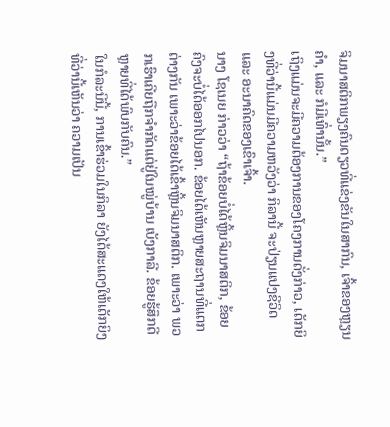ຈິມນາສຕິກພຽງຄົນດຽວທີ່ແຂ່ງຂັນໃນສາກົນ, ເຈົ້າຂອງຫຼຽນຄຳ, ແລະ ກໍມີເທົ່ານັ້ນ.”
ເຖິງແມ່ນຈະມີຄວາມຕ້ອງການຂອງໂຄງການດັ່ງກ່າວ, ເດັກຍິງທີ່ວ່ານີ້ແມ່ນມີຄວາມຫວັງວ່າ ກິລານີ້ ຈະປ່ຽນແປງຊີວິດ ແລະ ອະນາຄົດຂອງເຂົາເຈົ້າ.
ນາງ ໂຊເນຍ ກ່າວວ່າ “ຖ້າຂ້ອຍບໍ່ໄດ້ຫຼິ້ນຈິມນາສຕິກ, ຂ້ອຍຄົງຈະບໍ່ໄດ້ອອກໄປນອກ. ຂ້ອຍໄດ້ເຫັນຫຼາຍສະຖານທີ່ແຕກຕ່າງກັນ ເພາະວ່າຂ້ອຍໄດ້ເຂົ້າຫຼິ້ນຈິມນາສຕິກ. ເພາະວ່າ ພວກເຮົາເຄີຍຖືກຈຳກັດແຕ່ຢູ່ໃນໝູ່ບ້ານ ເບັງກາລີ. ຂ້ອຍຮູ້ສຶກດີຫຼາຍທີ່ໄດ້ພົບກັບຄົນ.”
ໃນກໍລະນີນີ້, ການເຂົ້າຮ່ວມໃນກິລາ ຍັງໄດ້ສະແດງໃຫ້ເດັກຍິງທີ່ວ່ານີ້ເຫັນວ່າ ຄວາມເປັນ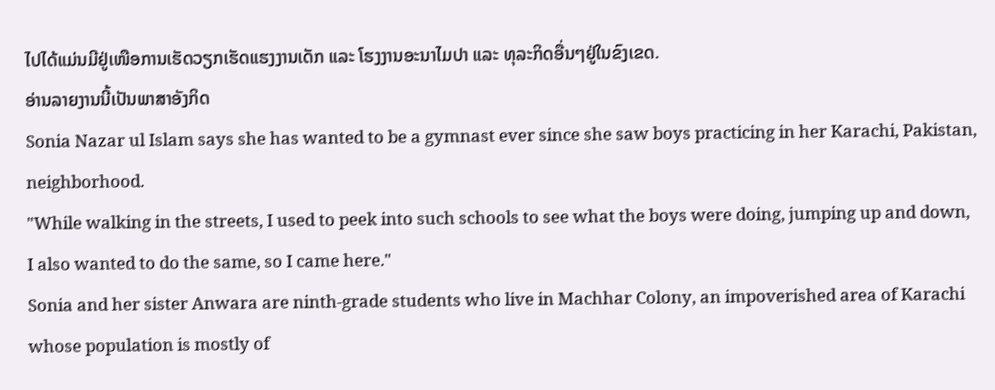ໄປໄດ້ແມ່ນມີຢູ່ເໜືອການເຮັດວຽກເຮັດແຮງງານເດັກ ແລະ ໂຮງງານອະນາໄມປາ ແລະ ທຸລະກິດອື່ນໆຢູ່ໃນຂົງເຂດ.
ອ່ານລາຍງານນີ້ເປັນພາສາອັງກິດ
Sonia Nazar ul Islam says she has wanted to be a gymnast ever since she saw boys practicing in her Karachi, Pakistan, neighborhood.
"While walking in the streets, I used to peek into such schools to see what the boys were doing, jumping up and down, I also wanted to do the same, so I came here."
Sonia and her sister Anwara are ninth-grade students who live in Machhar Colony, an impoverished area of Karachi whose population is mostly of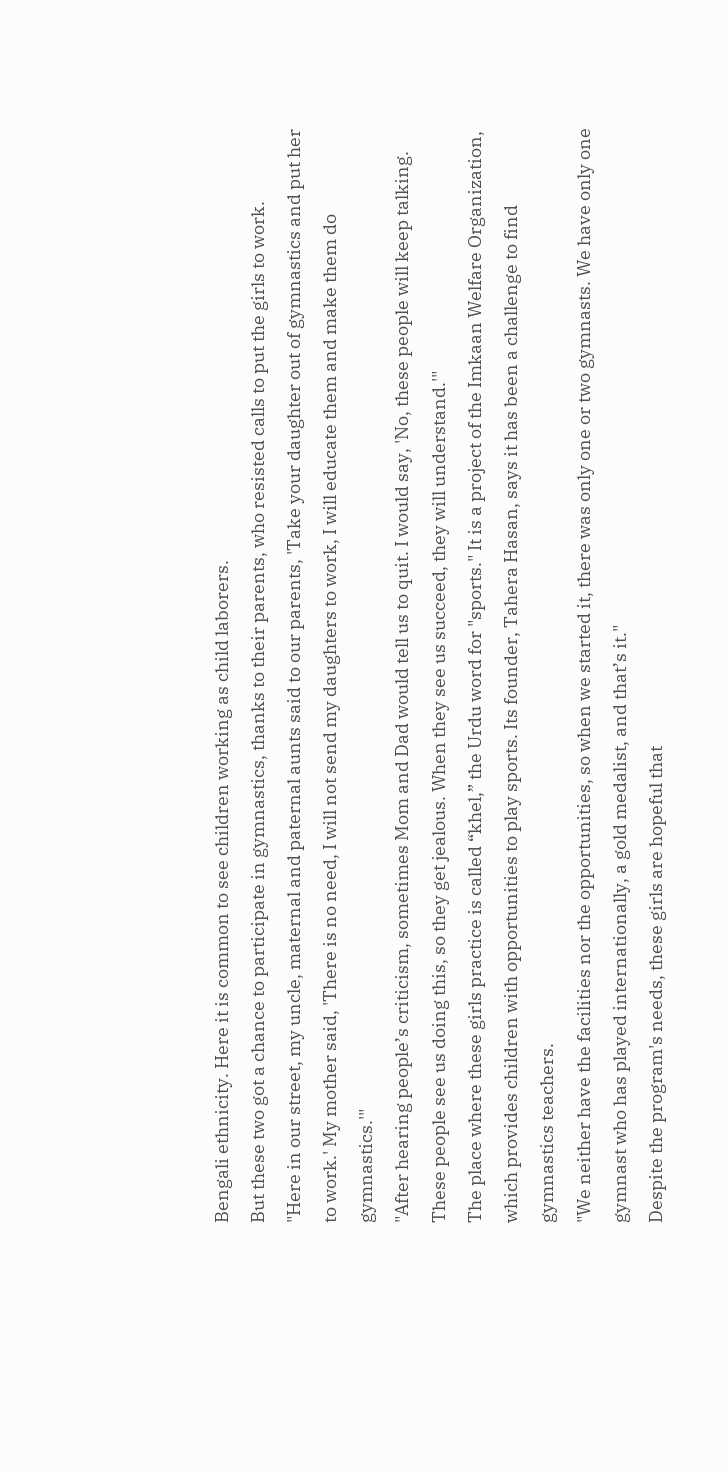Bengali ethnicity. Here it is common to see children working as child laborers.
But these two got a chance to participate in gymnastics, thanks to their parents, who resisted calls to put the girls to work.
"Here in our street, my uncle, maternal and paternal aunts said to our parents, 'Take your daughter out of gymnastics and put her to work.' My mother said, 'There is no need, I will not send my daughters to work, I will educate them and make them do gymnastics.'"
"After hearing people’s criticism, sometimes Mom and Dad would tell us to quit. I would say, 'No, these people will keep talking. These people see us doing this, so they get jealous. When they see us succeed, they will understand.'"
The place where these girls practice is called “khel,” the Urdu word for "sports." It is a project of the Imkaan Welfare Organization, which provides children with opportunities to play sports. Its founder, Tahera Hasan, says it has been a challenge to find gymnastics teachers.
"We neither have the facilities nor the opportunities, so when we started it, there was only one or two gymnasts. We have only one gymnast who has played internationally, a gold medalist, and that’s it."
Despite the program's needs, these girls are hopeful that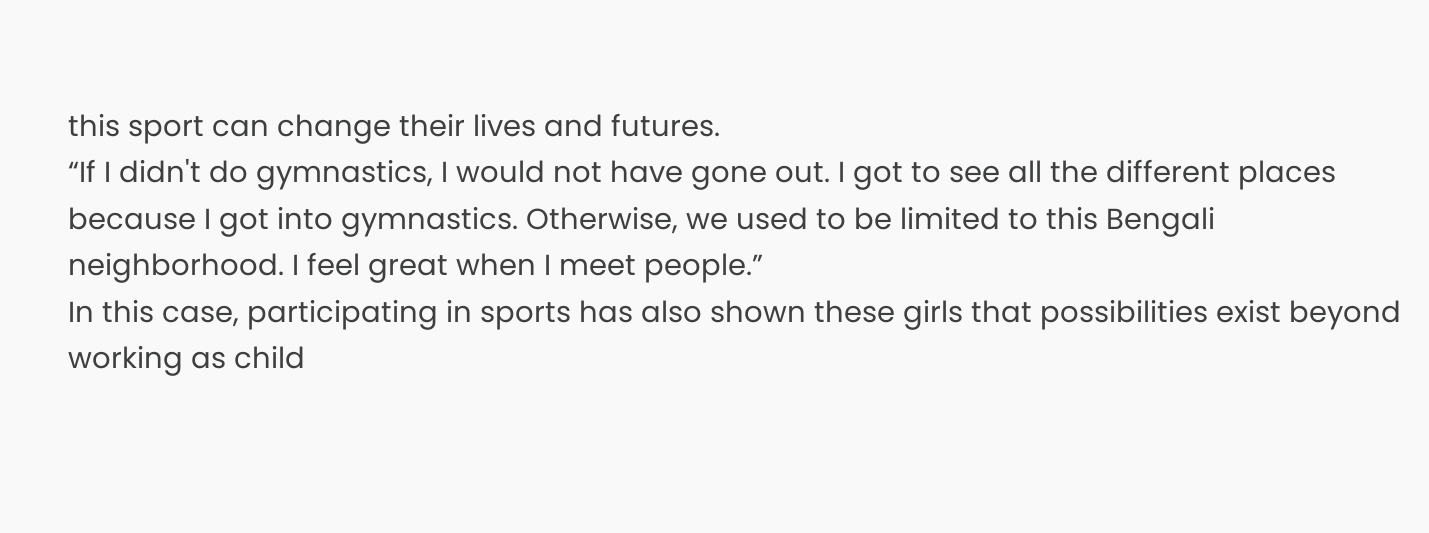this sport can change their lives and futures.
“If I didn't do gymnastics, I would not have gone out. I got to see all the different places because I got into gymnastics. Otherwise, we used to be limited to this Bengali neighborhood. I feel great when I meet people.”
In this case, participating in sports has also shown these girls that possibilities exist beyond working as child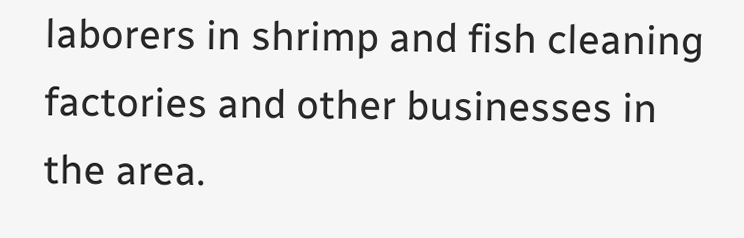laborers in shrimp and fish cleaning factories and other businesses in the area.